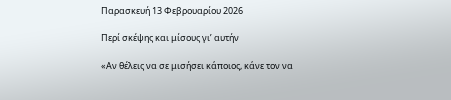Παρασκευή 13 Φεβρουαρίου 2026

Περί σκέψης και μίσους γι’ αυτήν

«Αν θέλεις να σε μισήσει κάποιος, κάνε τον να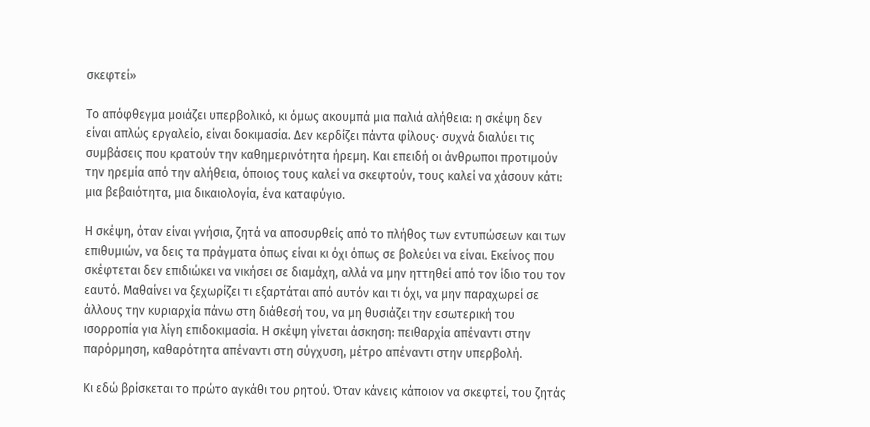σκεφτεί»

Το απόφθεγμα μοιάζει υπερβολικό, κι όμως ακουμπά μια παλιά αλήθεια: η σκέψη δεν είναι απλώς εργαλείο, είναι δοκιμασία. Δεν κερδίζει πάντα φίλους· συχνά διαλύει τις συμβάσεις που κρατούν την καθημερινότητα ήρεμη. Και επειδή οι άνθρωποι προτιμούν την ηρεμία από την αλήθεια, όποιος τους καλεί να σκεφτούν, τους καλεί να χάσουν κάτι: μια βεβαιότητα, μια δικαιολογία, ένα καταφύγιο.

Η σκέψη, όταν είναι γνήσια, ζητά να αποσυρθείς από το πλήθος των εντυπώσεων και των επιθυμιών, να δεις τα πράγματα όπως είναι κι όχι όπως σε βολεύει να είναι. Εκείνος που σκέφτεται δεν επιδιώκει να νικήσει σε διαμάχη, αλλά να μην ηττηθεί από τον ίδιο του τον εαυτό. Μαθαίνει να ξεχωρίζει τι εξαρτάται από αυτόν και τι όχι, να μην παραχωρεί σε άλλους την κυριαρχία πάνω στη διάθεσή του, να μη θυσιάζει την εσωτερική του ισορροπία για λίγη επιδοκιμασία. Η σκέψη γίνεται άσκηση: πειθαρχία απέναντι στην παρόρμηση, καθαρότητα απέναντι στη σύγχυση, μέτρο απέναντι στην υπερβολή.

Κι εδώ βρίσκεται το πρώτο αγκάθι του ρητού. Όταν κάνεις κάποιον να σκεφτεί, του ζητάς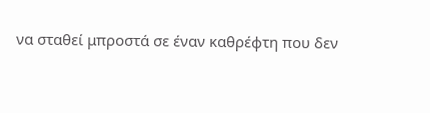να σταθεί μπροστά σε έναν καθρέφτη που δεν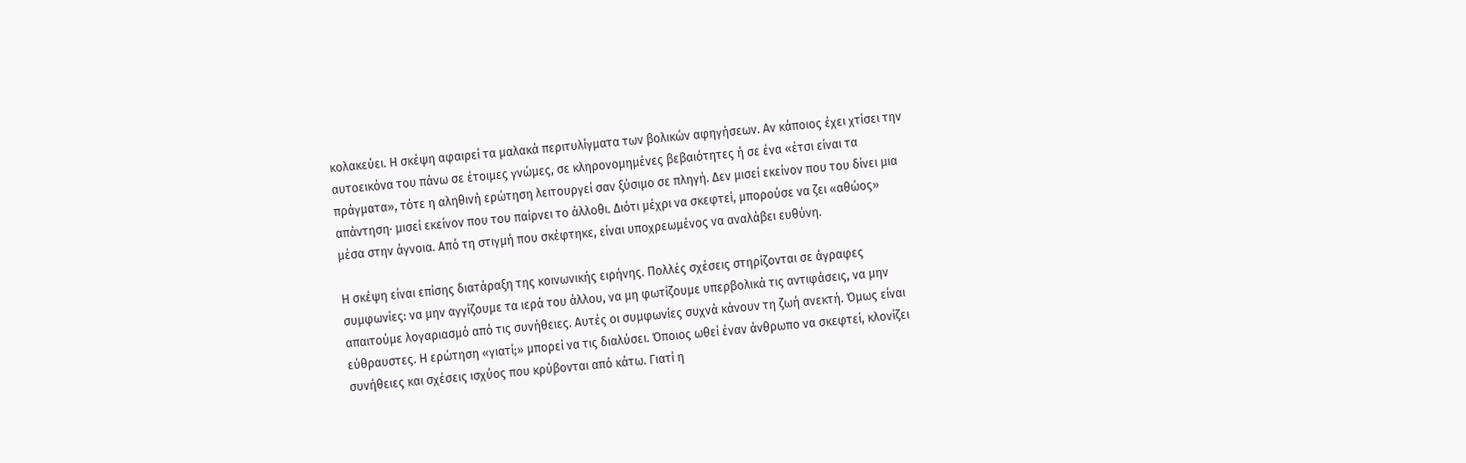κολακεύει. Η σκέψη αφαιρεί τα μαλακά περιτυλίγματα των βολικών αφηγήσεων. Αν κάποιος έχει χτίσει την αυτοεικόνα του πάνω σε έτοιμες γνώμες, σε κληρονομημένες βεβαιότητες ή σε ένα «έτσι είναι τα πράγματα», τότε η αληθινή ερώτηση λειτουργεί σαν ξύσιμο σε πληγή. Δεν μισεί εκείνον που του δίνει μια απάντηση· μισεί εκείνον που του παίρνει το άλλοθι. Διότι μέχρι να σκεφτεί, μπορούσε να ζει «αθώος» μέσα στην άγνοια. Από τη στιγμή που σκέφτηκε, είναι υποχρεωμένος να αναλάβει ευθύνη.

Η σκέψη είναι επίσης διατάραξη της κοινωνικής ειρήνης. Πολλές σχέσεις στηρίζονται σε άγραφες συμφωνίες: να μην αγγίζουμε τα ιερά του άλλου, να μη φωτίζουμε υπερβολικά τις αντιφάσεις, να μην απαιτούμε λογαριασμό από τις συνήθειες. Αυτές οι συμφωνίες συχνά κάνουν τη ζωή ανεκτή. Όμως είναι εύθραυστες. Η ερώτηση «γιατί;» μπορεί να τις διαλύσει. Όποιος ωθεί έναν άνθρωπο να σκεφτεί, κλονίζει συνήθειες και σχέσεις ισχύος που κρύβονται από κάτω. Γιατί η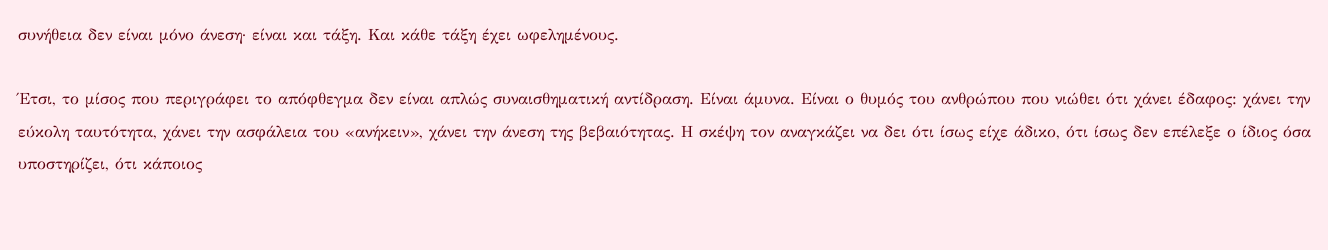συνήθεια δεν είναι μόνο άνεση· είναι και τάξη. Και κάθε τάξη έχει ωφελημένους.

Έτσι, το μίσος που περιγράφει το απόφθεγμα δεν είναι απλώς συναισθηματική αντίδραση. Είναι άμυνα. Είναι ο θυμός του ανθρώπου που νιώθει ότι χάνει έδαφος: χάνει την εύκολη ταυτότητα, χάνει την ασφάλεια του «ανήκειν», χάνει την άνεση της βεβαιότητας. Η σκέψη τον αναγκάζει να δει ότι ίσως είχε άδικο, ότι ίσως δεν επέλεξε ο ίδιος όσα υποστηρίζει, ότι κάποιος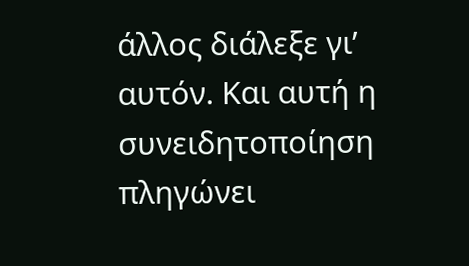άλλος διάλεξε γι’ αυτόν. Και αυτή η συνειδητοποίηση πληγώνει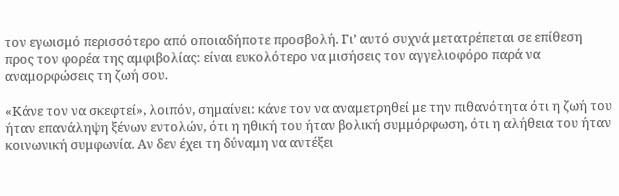τον εγωισμό περισσότερο από οποιαδήποτε προσβολή. Γι’ αυτό συχνά μετατρέπεται σε επίθεση προς τον φορέα της αμφιβολίας: είναι ευκολότερο να μισήσεις τον αγγελιοφόρο παρά να αναμορφώσεις τη ζωή σου.

«Κάνε τον να σκεφτεί», λοιπόν, σημαίνει: κάνε τον να αναμετρηθεί με την πιθανότητα ότι η ζωή του ήταν επανάληψη ξένων εντολών, ότι η ηθική του ήταν βολική συμμόρφωση, ότι η αλήθεια του ήταν κοινωνική συμφωνία. Αν δεν έχει τη δύναμη να αντέξει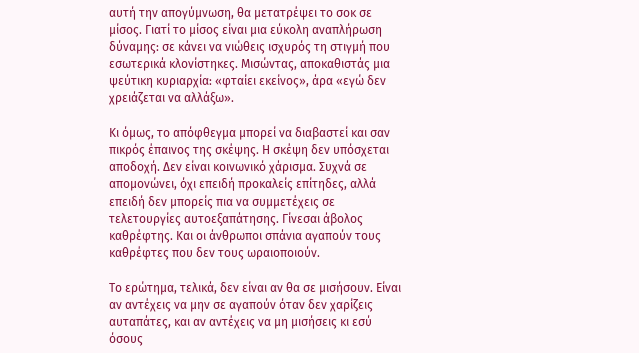αυτή την απογύμνωση, θα μετατρέψει το σοκ σε μίσος. Γιατί το μίσος είναι μια εύκολη αναπλήρωση δύναμης: σε κάνει να νιώθεις ισχυρός τη στιγμή που εσωτερικά κλονίστηκες. Μισώντας, αποκαθιστάς μια ψεύτικη κυριαρχία: «φταίει εκείνος», άρα «εγώ δεν χρειάζεται να αλλάξω».

Κι όμως, το απόφθεγμα μπορεί να διαβαστεί και σαν πικρός έπαινος της σκέψης. Η σκέψη δεν υπόσχεται αποδοχή. Δεν είναι κοινωνικό χάρισμα. Συχνά σε απομονώνει, όχι επειδή προκαλείς επίτηδες, αλλά επειδή δεν μπορείς πια να συμμετέχεις σε τελετουργίες αυτοεξαπάτησης. Γίνεσαι άβολος καθρέφτης. Και οι άνθρωποι σπάνια αγαπούν τους καθρέφτες που δεν τους ωραιοποιούν.

Το ερώτημα, τελικά, δεν είναι αν θα σε μισήσουν. Είναι αν αντέχεις να μην σε αγαπούν όταν δεν χαρίζεις αυταπάτες, και αν αντέχεις να μη μισήσεις κι εσύ όσους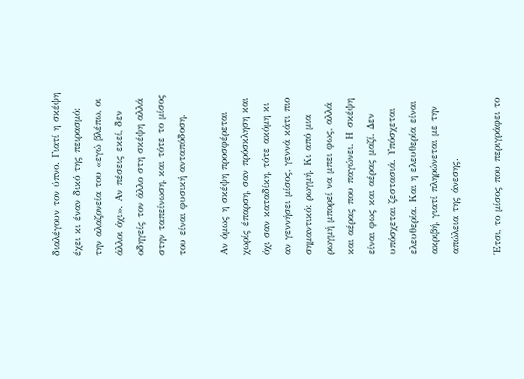διαλέγουν τον ύπνο. Γιατί η σκέψη έχει κι έναν δικό της πειρασμό: την αλαζονεία του «εγώ βλέπω, οι άλλοι όχι». Αν πέσεις εκεί, δεν οδηγείς τον άλλο στη σκέψη αλλά στην ταπείνωση, και τότε το μίσος του είναι φυσική ανταπόδοση.

Αν όμως η σκέψη προσφέρεται χωρίς έπαρση, σαν πρόσκληση και όχι σαν καταδίκη, τότε ακόμη κι αν γεννήσει μίσος, γεννά κάτι πιο σημαντικό: ρωγμή. Κι από μια ρωγμή μπορεί να μπει φως, αλλά και αέρας που παγώνει. Η σκέψη είναι φως και αέρας μαζί. Δεν υπόσχεται ζεστασιά. Υπόσχεται ελευθερία. Και η ελευθερία είναι ακριβή, γιατί πληρώνεται με την απώλεια της άνεσης.

Έτσι, το μίσος που περιγράφει το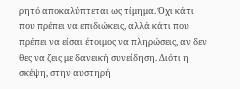ρητό αποκαλύπτεται ως τίμημα. Όχι κάτι που πρέπει να επιδιώκεις, αλλά κάτι που πρέπει να είσαι έτοιμος να πληρώσεις, αν δεν θες να ζεις με δανεική συνείδηση. Διότι η σκέψη, στην αυστηρή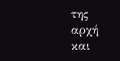της αρχή και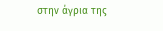στην άγρια της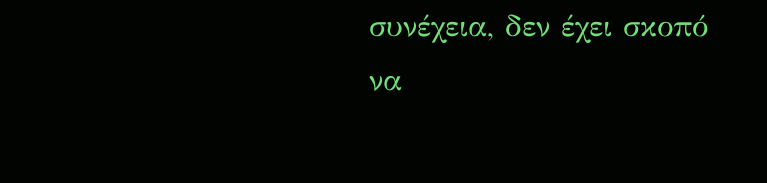συνέχεια, δεν έχει σκοπό να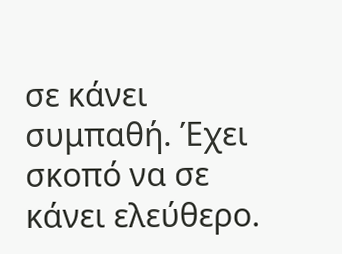σε κάνει συμπαθή. Έχει σκοπό να σε κάνει ελεύθερο.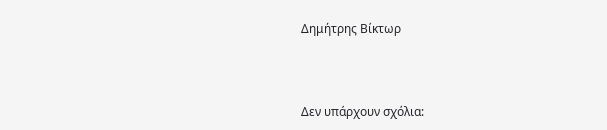Δημήτρης Βίκτωρ



Δεν υπάρχουν σχόλια: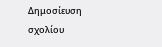Δημοσίευση σχολίου